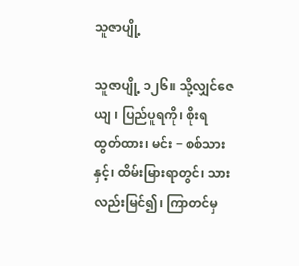သူဇာပျို့

သူဇာပျို့ ၁၂၆။ သို့လျှင်ဇေယျ ၊ ပြည်ပူရကို၊ စိုးရထွတ်ထား၊ မင်း − စစ်သားနှင့်၊ ထိမ်းမြားရာတွင်၊ သားလည်းမြင်၍၊ ကြာတင်မှ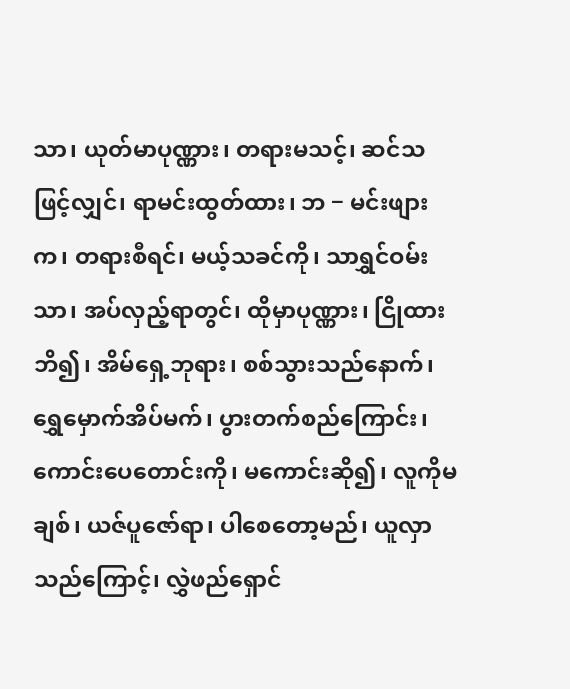သာ၊ ယုတ်မာပုဏ္ဏား၊ တရားမသင့်၊ ဆင်သဖြင့်လျှင်၊ ရာမင်းထွတ်ထား၊ ဘ − မင်းဖျားက၊ တရားစီရင်၊ မယ့်သခင်ကို၊ သာရွှင်ဝမ်းသာ၊ အပ်လှည့်ရာတွင်၊ ထိုမှာပုဏ္ဏား၊ ငြိုထားဘိ၍၊ အိမ်ရှေ့ဘုရား၊ စစ်သွားသည်နောက်၊ ရွှေမှောက်အိပ်မက်၊ ပွားတက်စည်ကြောင်း၊ ကောင်းပေတောင်းကို၊ မကောင်းဆို၍၊ လူကိုမချစ်၊ ယဇ်ပူဇော်ရာ၊ ပါစေတော့မည်၊ ယူလှာသည်ကြောင့်၊ လွှဲဖည်ရှောင်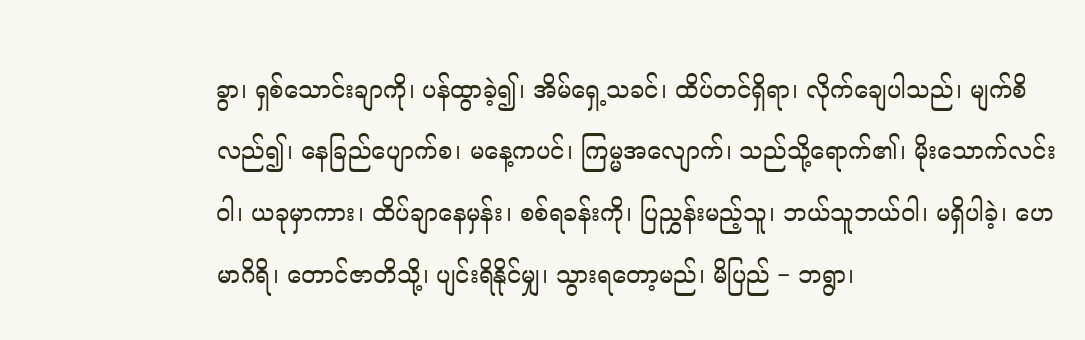ခွာ၊ ရှစ်သောင်းချာကို၊ ပန်ထွာခဲ့၍၊ အိမ်ရှေ့သခင်၊ ထိပ်တင်ရှိရာ၊ လိုက်ချေပါသည်၊ မျက်စိလည်၍၊ နေခြည်ပျောက်စ၊ မနေ့ကပင်၊ ကြမ္မအလျောက်၊ သည်သို့ရောက်၏၊ မိုးသောက်လင်းဝါ၊ ယခုမှာကား၊ ထိပ်ချာနေမှန်း၊ စစ်ရခန်းကို၊ ပြညွှန်းမည့်သူ၊ ဘယ်သူဘယ်ဝါ၊ မရှိပါခဲ့၊ ဟေမာဂိရိ၊ တောင်ဇာတိသို့၊ ပျင်းရိနိုင်မျှ၊ သွားရတော့မည်၊ မိပြည် − ဘရွာ၊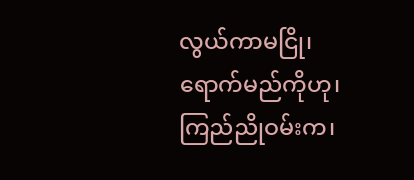လွယ်ကာမငြို၊ ရောက်မည်ကိုဟု၊ ကြည်ညိုဝမ်းက၊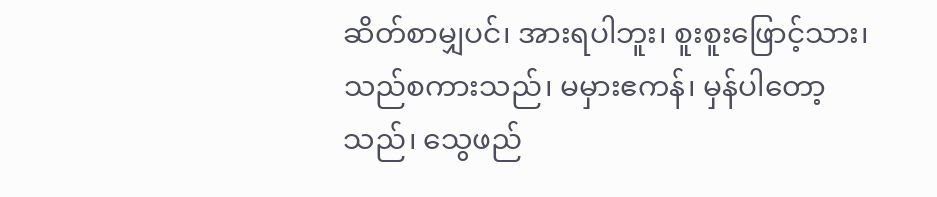ဆိတ်စာမျှပင်၊ အားရပါဘူး၊ စူးစူးဖြောင့်သား၊ သည်စကားသည်၊ မမှားဧကန်၊ မှန်ပါတော့သည်၊ သွေဖည်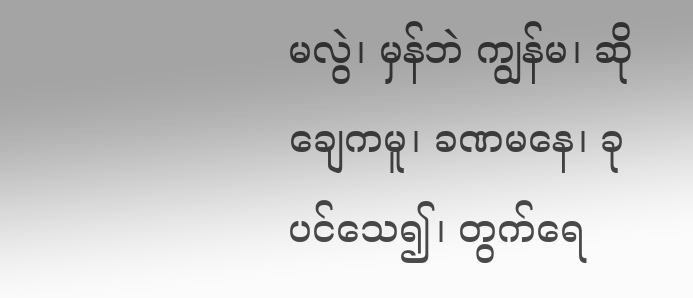မလွဲ၊ မှန်ဘဲ ကျွန်မ၊ ဆိုချေကမူ၊ ခဏမနေ၊ ခုပင်သေ၍၊ တွက်ရေ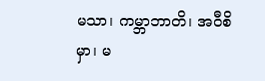မသာ၊ ကမ္ဘာဘာတိ၊ အဝီစိမှာ၊ မ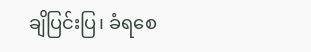ချိပြင်းပြ၊ ခံရစေ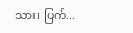သား၊ ပြက်...